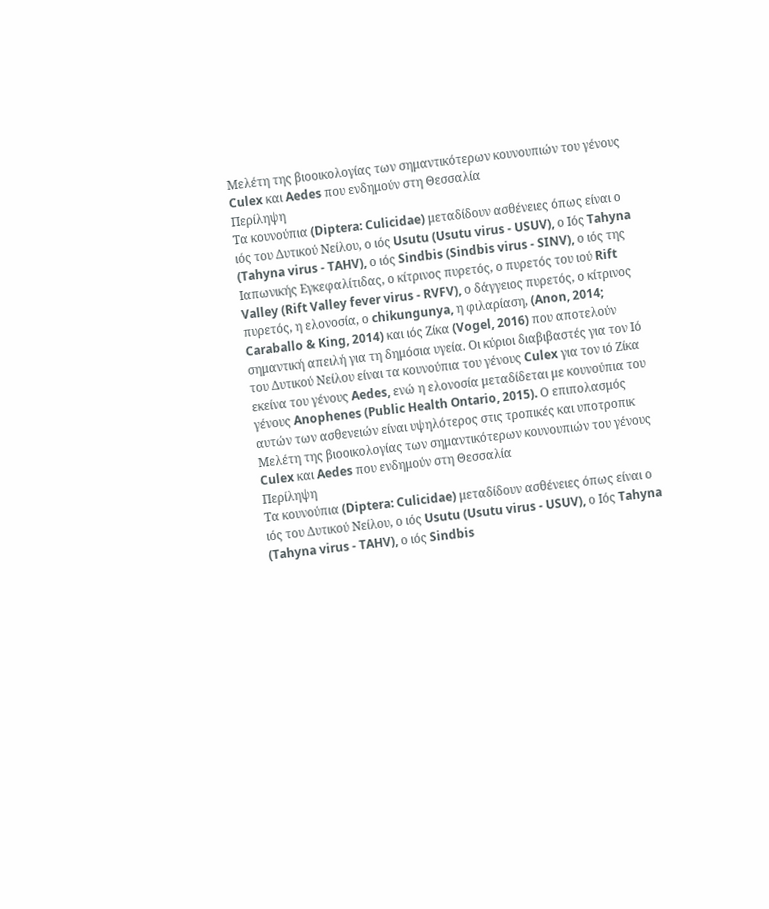Μελέτη της βιοοικολογίας των σημαντικότερων κουνουπιών του γένους Culex και Aedes που ενδημούν στη Θεσσαλία
Περίληψη
Τα κουνούπια (Diptera: Culicidae) μεταδίδουν ασθένειες όπως είναι ο ιός του Δυτικού Νείλου, ο ιός Usutu (Usutu virus - USUV), ο Ιός Tahyna (Tahyna virus - TAHV), ο ιός Sindbis (Sindbis virus - SINV), ο ιός της Ιαπωνικής Εγκεφαλίτιδας, ο κίτρινος πυρετός, ο πυρετός του ιού Rift Valley (Rift Valley fever virus - RVFV), ο δάγγειος πυρετός, ο κίτρινος πυρετός, η ελονοσία, ο chikungunya, η φιλαρίαση, (Anon, 2014; Caraballo & King, 2014) και ιός Ζίκα (Vogel, 2016) που αποτελούν σημαντική απειλή για τη δημόσια υγεία. Οι κύριοι διαβιβαστές για τον Ιό του Δυτικού Νείλου είναι τα κουνούπια του γένους Culex για τον ιό Ζίκα εκείνα του γένους Aedes, ενώ η ελονοσία μεταδίδεται με κουνούπια του γένους Anophenes (Public Health Ontario, 2015). Ο επιπολασμός αυτών των ασθενειών είναι υψηλότερος στις τροπικές και υποτροπικ
Μελέτη της βιοοικολογίας των σημαντικότερων κουνουπιών του γένους Culex και Aedes που ενδημούν στη Θεσσαλία
Περίληψη
Τα κουνούπια (Diptera: Culicidae) μεταδίδουν ασθένειες όπως είναι ο ιός του Δυτικού Νείλου, ο ιός Usutu (Usutu virus - USUV), ο Ιός Tahyna (Tahyna virus - TAHV), ο ιός Sindbis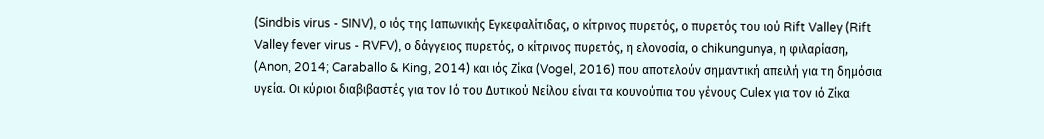(Sindbis virus - SINV), ο ιός της Ιαπωνικής Εγκεφαλίτιδας, ο κίτρινος πυρετός, ο πυρετός του ιού Rift Valley (Rift Valley fever virus - RVFV), ο δάγγειος πυρετός, ο κίτρινος πυρετός, η ελονοσία, ο chikungunya, η φιλαρίαση, (Anon, 2014; Caraballo & King, 2014) και ιός Ζίκα (Vogel, 2016) που αποτελούν σημαντική απειλή για τη δημόσια υγεία. Οι κύριοι διαβιβαστές για τον Ιό του Δυτικού Νείλου είναι τα κουνούπια του γένους Culex για τον ιό Ζίκα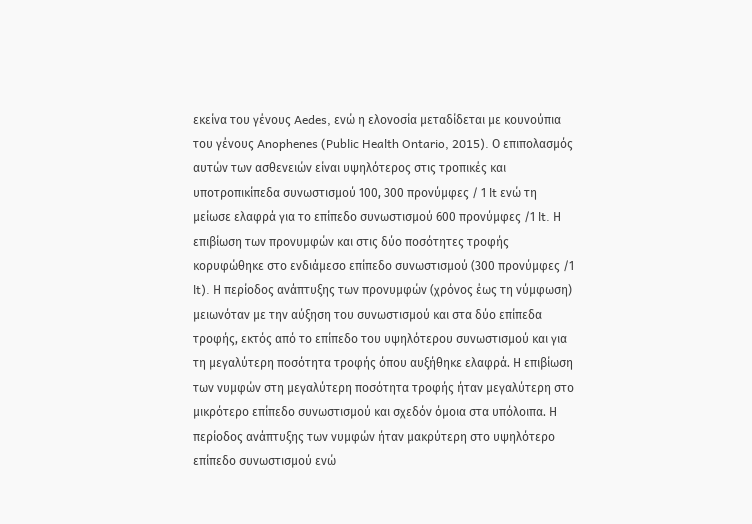εκείνα του γένους Aedes, ενώ η ελονοσία μεταδίδεται με κουνούπια του γένους Anophenes (Public Health Ontario, 2015). Ο επιπολασμός αυτών των ασθενειών είναι υψηλότερος στις τροπικές και υποτροπικίπεδα συνωστισμού 100, 300 προνύμφες / 1 lt ενώ τη μείωσε ελαφρά για το επίπεδο συνωστισμού 600 προνύμφες /1 lt. Η επιβίωση των προνυμφών και στις δύο ποσότητες τροφής κορυφώθηκε στο ενδιάμεσο επίπεδο συνωστισμού (300 προνύμφες /1 lt). Η περίοδος ανάπτυξης των προνυμφών (χρόνος έως τη νύμφωση) μειωνόταν με την αύξηση του συνωστισμού και στα δύο επίπεδα τροφής, εκτός από το επίπεδο του υψηλότερου συνωστισμού και για τη μεγαλύτερη ποσότητα τροφής όπου αυξήθηκε ελαφρά. Η επιβίωση των νυμφών στη μεγαλύτερη ποσότητα τροφής ήταν μεγαλύτερη στο μικρότερο επίπεδο συνωστισμού και σχεδόν όμοια στα υπόλοιπα. Η περίοδος ανάπτυξης των νυμφών ήταν μακρύτερη στο υψηλότερο επίπεδο συνωστισμού ενώ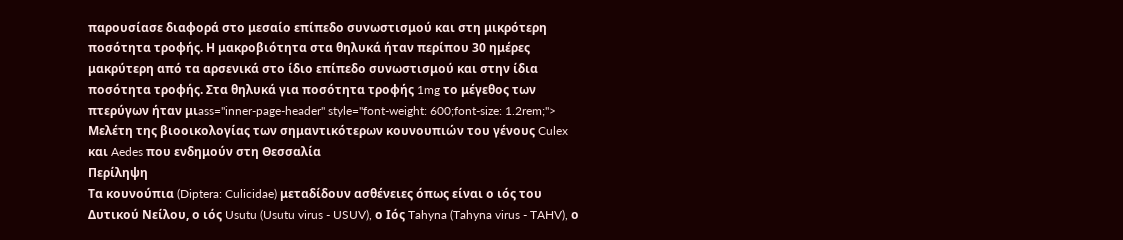παρουσίασε διαφορά στο μεσαίο επίπεδο συνωστισμού και στη μικρότερη ποσότητα τροφής. Η μακροβιότητα στα θηλυκά ήταν περίπου 30 ημέρες μακρύτερη από τα αρσενικά στο ίδιο επίπεδο συνωστισμού και στην ίδια ποσότητα τροφής. Στα θηλυκά για ποσότητα τροφής 1mg το μέγεθος των πτερύγων ήταν μιass="inner-page-header" style="font-weight: 600;font-size: 1.2rem;">
Μελέτη της βιοοικολογίας των σημαντικότερων κουνουπιών του γένους Culex και Aedes που ενδημούν στη Θεσσαλία
Περίληψη
Τα κουνούπια (Diptera: Culicidae) μεταδίδουν ασθένειες όπως είναι ο ιός του Δυτικού Νείλου, ο ιός Usutu (Usutu virus - USUV), ο Ιός Tahyna (Tahyna virus - TAHV), ο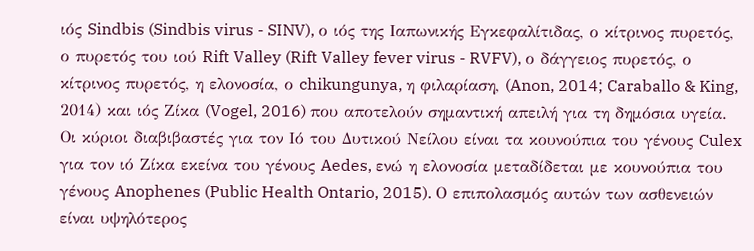ιός Sindbis (Sindbis virus - SINV), ο ιός της Ιαπωνικής Εγκεφαλίτιδας, ο κίτρινος πυρετός, ο πυρετός του ιού Rift Valley (Rift Valley fever virus - RVFV), ο δάγγειος πυρετός, ο κίτρινος πυρετός, η ελονοσία, ο chikungunya, η φιλαρίαση, (Anon, 2014; Caraballo & King, 2014) και ιός Ζίκα (Vogel, 2016) που αποτελούν σημαντική απειλή για τη δημόσια υγεία. Οι κύριοι διαβιβαστές για τον Ιό του Δυτικού Νείλου είναι τα κουνούπια του γένους Culex για τον ιό Ζίκα εκείνα του γένους Aedes, ενώ η ελονοσία μεταδίδεται με κουνούπια του γένους Anophenes (Public Health Ontario, 2015). Ο επιπολασμός αυτών των ασθενειών είναι υψηλότερος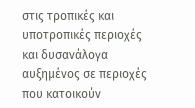στις τροπικές και υποτροπικές περιοχές και δυσανάλογα αυξημένος σε περιοχές που κατοικούν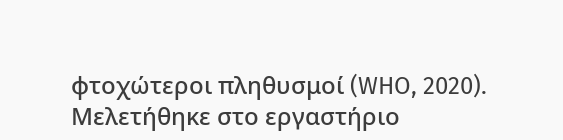φτοχώτεροι πληθυσμοί (WHO, 2020). Μελετήθηκε στο εργαστήριο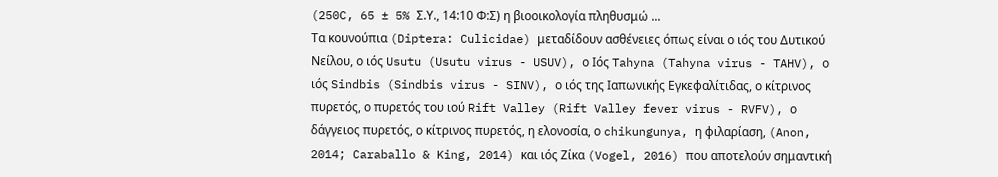(250C, 65 ± 5% Σ.Υ., 14:10 Φ:Σ) η βιοοικολογία πληθυσμώ ...
Τα κουνούπια (Diptera: Culicidae) μεταδίδουν ασθένειες όπως είναι ο ιός του Δυτικού Νείλου, ο ιός Usutu (Usutu virus - USUV), ο Ιός Tahyna (Tahyna virus - TAHV), ο ιός Sindbis (Sindbis virus - SINV), ο ιός της Ιαπωνικής Εγκεφαλίτιδας, ο κίτρινος πυρετός, ο πυρετός του ιού Rift Valley (Rift Valley fever virus - RVFV), ο δάγγειος πυρετός, ο κίτρινος πυρετός, η ελονοσία, ο chikungunya, η φιλαρίαση, (Anon, 2014; Caraballo & King, 2014) και ιός Ζίκα (Vogel, 2016) που αποτελούν σημαντική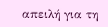απειλή για τη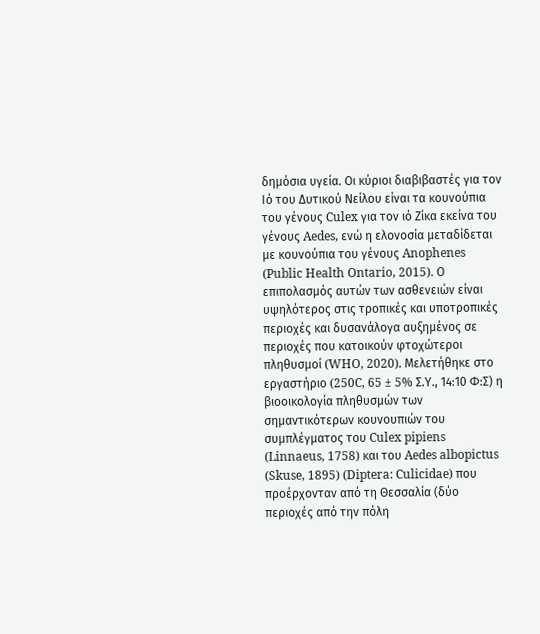δημόσια υγεία. Οι κύριοι διαβιβαστές για τον Ιό του Δυτικού Νείλου είναι τα κουνούπια του γένους Culex για τον ιό Ζίκα εκείνα του γένους Aedes, ενώ η ελονοσία μεταδίδεται με κουνούπια του γένους Anophenes (Public Health Ontario, 2015). Ο επιπολασμός αυτών των ασθενειών είναι υψηλότερος στις τροπικές και υποτροπικές περιοχές και δυσανάλογα αυξημένος σε περιοχές που κατοικούν φτοχώτεροι πληθυσμοί (WHO, 2020). Μελετήθηκε στο εργαστήριο (250C, 65 ± 5% Σ.Υ., 14:10 Φ:Σ) η βιοοικολογία πληθυσμών των σημαντικότερων κουνουπιών του συμπλέγματος του Culex pipiens (Linnaeus, 1758) και του Aedes albopictus (Skuse, 1895) (Diptera: Culicidae) που προέρχονταν από τη Θεσσαλία (δύο περιοχές από την πόλη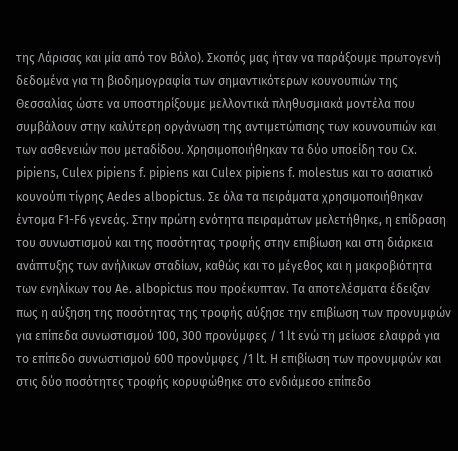της Λάρισας και μία από τον Βόλο). Σκοπός μας ήταν να παράξουμε πρωτογενή δεδομένα για τη βιοδημογραφία των σημαντικότερων κουνουπιών της Θεσσαλίας ώστε να υποστηρίξουμε μελλοντικά πληθυσμιακά μοντέλα που συμβάλουν στην καλύτερη οργάνωση της αντιμετώπισης των κουνουπιών και των ασθενειών που μεταδίδου. Χρησιμοποιήθηκαν τα δύο υποείδη του Cx. pipiens, Culex pipiens f. pipiens και Culex pipiens f. molestus και το ασιατικό κουνούπι τίγρης Aedes albopictus. Σε όλα τα πειράματα χρησιμοποιήθηκαν έντομα F1-F6 γενεάς. Στην πρώτη ενότητα πειραμάτων μελετήθηκε, η επίδραση του συνωστισμού και της ποσότητας τροφής στην επιβίωση και στη διάρκεια ανάπτυξης των ανήλικων σταδίων, καθώς και το μέγεθος και η μακροβιότητα των ενηλίκων του Ae. albopictus που προέκυπταν. Τα αποτελέσματα έδειξαν πως η αύξηση της ποσότητας της τροφής αύξησε την επιβίωση των προνυμφών για επίπεδα συνωστισμού 100, 300 προνύμφες / 1 lt ενώ τη μείωσε ελαφρά για το επίπεδο συνωστισμού 600 προνύμφες /1 lt. Η επιβίωση των προνυμφών και στις δύο ποσότητες τροφής κορυφώθηκε στο ενδιάμεσο επίπεδο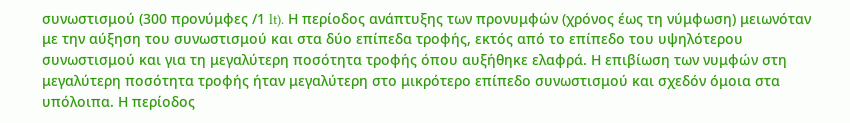συνωστισμού (300 προνύμφες /1 lt). Η περίοδος ανάπτυξης των προνυμφών (χρόνος έως τη νύμφωση) μειωνόταν με την αύξηση του συνωστισμού και στα δύο επίπεδα τροφής, εκτός από το επίπεδο του υψηλότερου συνωστισμού και για τη μεγαλύτερη ποσότητα τροφής όπου αυξήθηκε ελαφρά. Η επιβίωση των νυμφών στη μεγαλύτερη ποσότητα τροφής ήταν μεγαλύτερη στο μικρότερο επίπεδο συνωστισμού και σχεδόν όμοια στα υπόλοιπα. Η περίοδος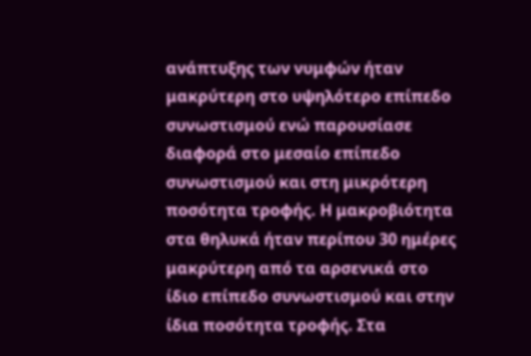ανάπτυξης των νυμφών ήταν μακρύτερη στο υψηλότερο επίπεδο συνωστισμού ενώ παρουσίασε διαφορά στο μεσαίο επίπεδο συνωστισμού και στη μικρότερη ποσότητα τροφής. Η μακροβιότητα στα θηλυκά ήταν περίπου 30 ημέρες μακρύτερη από τα αρσενικά στο ίδιο επίπεδο συνωστισμού και στην ίδια ποσότητα τροφής. Στα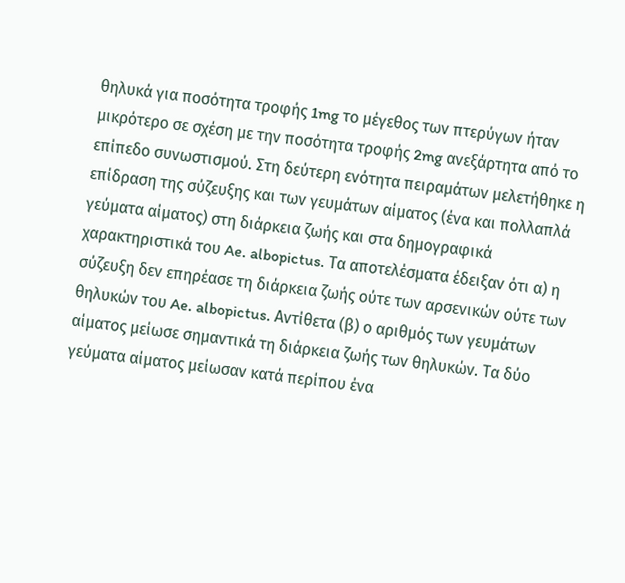θηλυκά για ποσότητα τροφής 1mg το μέγεθος των πτερύγων ήταν μικρότερο σε σχέση με την ποσότητα τροφής 2mg ανεξάρτητα από το επίπεδο συνωστισμού. Στη δεύτερη ενότητα πειραμάτων μελετήθηκε η επίδραση της σύζευξης και των γευμάτων αίματος (ένα και πολλαπλά γεύματα αίματος) στη διάρκεια ζωής και στα δημογραφικά χαρακτηριστικά του Ae. albopictus. Τα αποτελέσματα έδειξαν ότι α) η σύζευξη δεν επηρέασε τη διάρκεια ζωής ούτε των αρσενικών ούτε των θηλυκών του Ae. albopictus. Αντίθετα (β) ο αριθμός των γευμάτων αίματος μείωσε σημαντικά τη διάρκεια ζωής των θηλυκών. Τα δύο γεύματα αίματος μείωσαν κατά περίπου ένα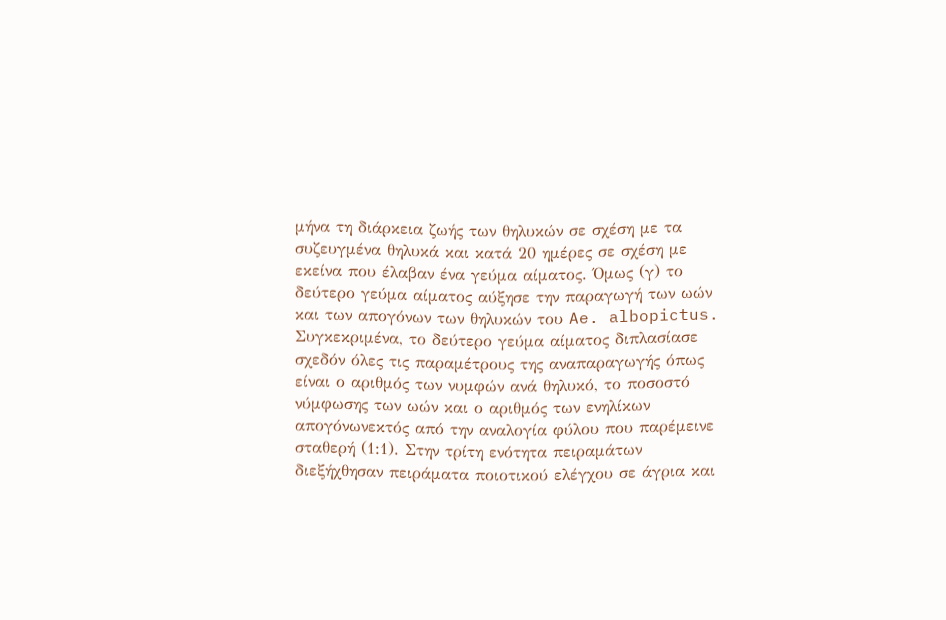μήνα τη διάρκεια ζωής των θηλυκών σε σχέση με τα συζευγμένα θηλυκά και κατά 20 ημέρες σε σχέση με εκείνα που έλαβαν ένα γεύμα αίματος. Όμως (γ) το δεύτερο γεύμα αίματος αύξησε την παραγωγή των ωών και των απογόνων των θηλυκών του Ae. albopictus. Συγκεκριμένα, το δεύτερο γεύμα αίματος διπλασίασε σχεδόν όλες τις παραμέτρους της αναπαραγωγής όπως είναι ο αριθμός των νυμφών ανά θηλυκό, το ποσοστό νύμφωσης των ωών και ο αριθμός των ενηλίκων απογόνωνεκτός από την αναλογία φύλου που παρέμεινε σταθερή (1:1). Στην τρίτη ενότητα πειραμάτων διεξήχθησαν πειράματα ποιοτικού ελέγχου σε άγρια και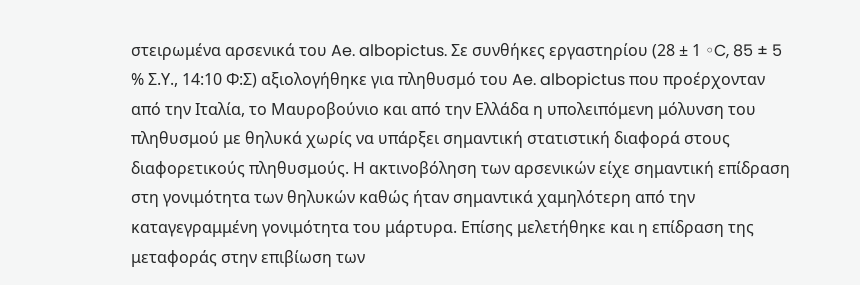στειρωμένα αρσενικά του Ae. albopictus. Σε συνθήκες εργαστηρίου (28 ± 1 ◦C, 85 ± 5 % Σ.Υ., 14:10 Φ:Σ) αξιολογήθηκε για πληθυσμό του Ae. albopictus που προέρχονταν από την Ιταλία, το Μαυροβούνιο και από την Ελλάδα η υπολειπόμενη μόλυνση του πληθυσμού με θηλυκά χωρίς να υπάρξει σημαντική στατιστική διαφορά στους διαφορετικούς πληθυσμούς. Η ακτινοβόληση των αρσενικών είχε σημαντική επίδραση στη γονιμότητα των θηλυκών καθώς ήταν σημαντικά χαμηλότερη από την καταγεγραμμένη γονιμότητα του μάρτυρα. Επίσης μελετήθηκε και η επίδραση της μεταφοράς στην επιβίωση των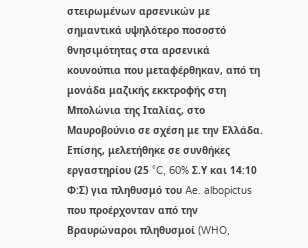στειρωμένων αρσενικών με σημαντικά υψηλότερο ποσοστό θνησιμότητας στα αρσενικά κουνούπια που μεταφέρθηκαν, από τη μονάδα μαζικής εκκτροφής στη Μπολώνια της Ιταλίας, στο Μαυροβούνιο σε σχέση με την Ελλάδα. Επίσης, μελετήθηκε σε συνθήκες εργαστηρίου (25 °C, 60% Σ.Υ και 14:10 Φ:Σ) για πληθυσμό του Ae. albopictus που προέρχονταν από την Βραυρώναροι πληθυσμοί (WHO,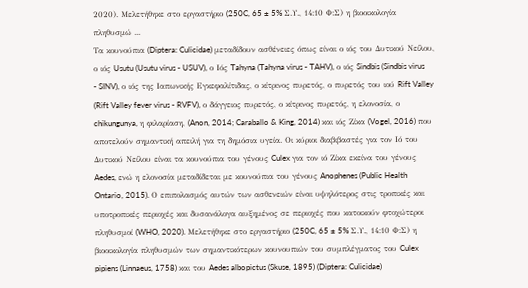2020). Μελετήθηκε στο εργαστήριο (250C, 65 ± 5% Σ.Υ., 14:10 Φ:Σ) η βιοοικολογία πληθυσμώ ...
Τα κουνούπια (Diptera: Culicidae) μεταδίδουν ασθένειες όπως είναι ο ιός του Δυτικού Νείλου, ο ιός Usutu (Usutu virus - USUV), ο Ιός Tahyna (Tahyna virus - TAHV), ο ιός Sindbis (Sindbis virus - SINV), ο ιός της Ιαπωνικής Εγκεφαλίτιδας, ο κίτρινος πυρετός, ο πυρετός του ιού Rift Valley (Rift Valley fever virus - RVFV), ο δάγγειος πυρετός, ο κίτρινος πυρετός, η ελονοσία, ο chikungunya, η φιλαρίαση, (Anon, 2014; Caraballo & King, 2014) και ιός Ζίκα (Vogel, 2016) που αποτελούν σημαντική απειλή για τη δημόσια υγεία. Οι κύριοι διαβιβαστές για τον Ιό του Δυτικού Νείλου είναι τα κουνούπια του γένους Culex για τον ιό Ζίκα εκείνα του γένους Aedes, ενώ η ελονοσία μεταδίδεται με κουνούπια του γένους Anophenes (Public Health Ontario, 2015). Ο επιπολασμός αυτών των ασθενειών είναι υψηλότερος στις τροπικές και υποτροπικές περιοχές και δυσανάλογα αυξημένος σε περιοχές που κατοικούν φτοχώτεροι πληθυσμοί (WHO, 2020). Μελετήθηκε στο εργαστήριο (250C, 65 ± 5% Σ.Υ., 14:10 Φ:Σ) η βιοοικολογία πληθυσμών των σημαντικότερων κουνουπιών του συμπλέγματος του Culex pipiens (Linnaeus, 1758) και του Aedes albopictus (Skuse, 1895) (Diptera: Culicidae)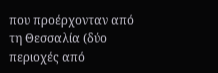που προέρχονταν από τη Θεσσαλία (δύο περιοχές από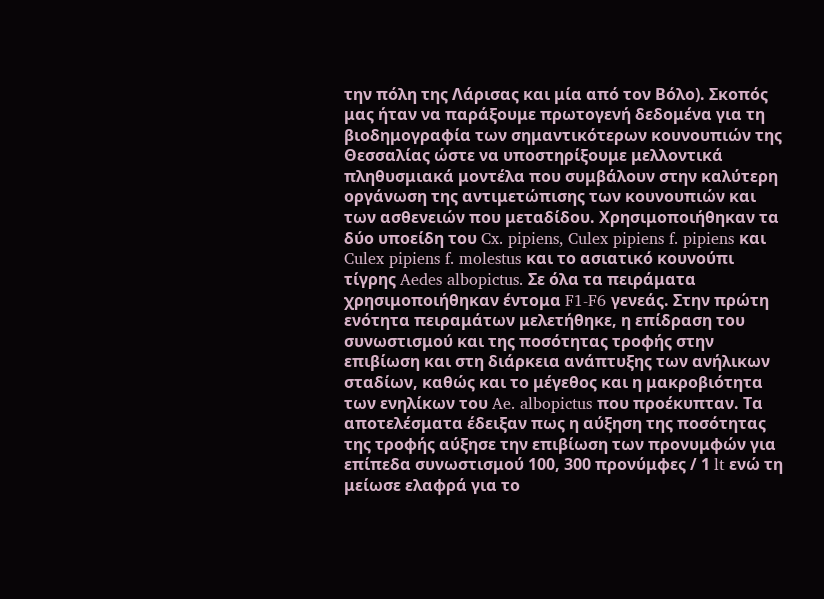την πόλη της Λάρισας και μία από τον Βόλο). Σκοπός μας ήταν να παράξουμε πρωτογενή δεδομένα για τη βιοδημογραφία των σημαντικότερων κουνουπιών της Θεσσαλίας ώστε να υποστηρίξουμε μελλοντικά πληθυσμιακά μοντέλα που συμβάλουν στην καλύτερη οργάνωση της αντιμετώπισης των κουνουπιών και των ασθενειών που μεταδίδου. Χρησιμοποιήθηκαν τα δύο υποείδη του Cx. pipiens, Culex pipiens f. pipiens και Culex pipiens f. molestus και το ασιατικό κουνούπι τίγρης Aedes albopictus. Σε όλα τα πειράματα χρησιμοποιήθηκαν έντομα F1-F6 γενεάς. Στην πρώτη ενότητα πειραμάτων μελετήθηκε, η επίδραση του συνωστισμού και της ποσότητας τροφής στην επιβίωση και στη διάρκεια ανάπτυξης των ανήλικων σταδίων, καθώς και το μέγεθος και η μακροβιότητα των ενηλίκων του Ae. albopictus που προέκυπταν. Τα αποτελέσματα έδειξαν πως η αύξηση της ποσότητας της τροφής αύξησε την επιβίωση των προνυμφών για επίπεδα συνωστισμού 100, 300 προνύμφες / 1 lt ενώ τη μείωσε ελαφρά για το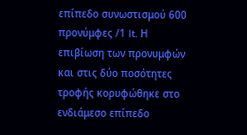επίπεδο συνωστισμού 600 προνύμφες /1 lt. Η επιβίωση των προνυμφών και στις δύο ποσότητες τροφής κορυφώθηκε στο ενδιάμεσο επίπεδο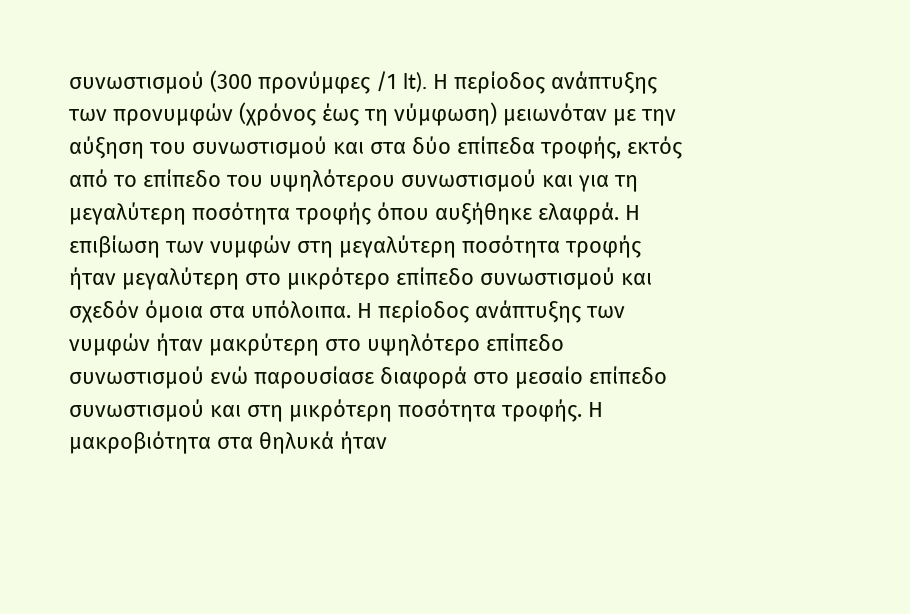συνωστισμού (300 προνύμφες /1 lt). Η περίοδος ανάπτυξης των προνυμφών (χρόνος έως τη νύμφωση) μειωνόταν με την αύξηση του συνωστισμού και στα δύο επίπεδα τροφής, εκτός από το επίπεδο του υψηλότερου συνωστισμού και για τη μεγαλύτερη ποσότητα τροφής όπου αυξήθηκε ελαφρά. Η επιβίωση των νυμφών στη μεγαλύτερη ποσότητα τροφής ήταν μεγαλύτερη στο μικρότερο επίπεδο συνωστισμού και σχεδόν όμοια στα υπόλοιπα. Η περίοδος ανάπτυξης των νυμφών ήταν μακρύτερη στο υψηλότερο επίπεδο συνωστισμού ενώ παρουσίασε διαφορά στο μεσαίο επίπεδο συνωστισμού και στη μικρότερη ποσότητα τροφής. Η μακροβιότητα στα θηλυκά ήταν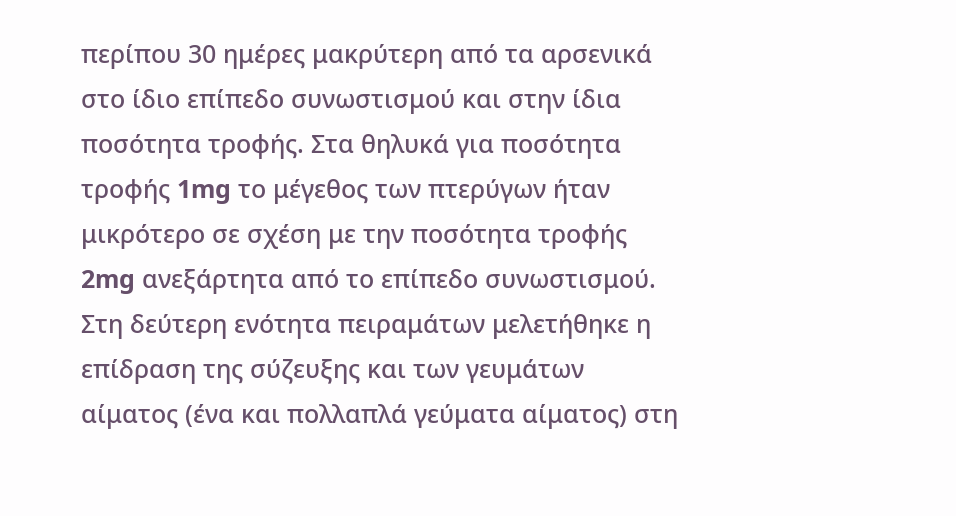περίπου 30 ημέρες μακρύτερη από τα αρσενικά στο ίδιο επίπεδο συνωστισμού και στην ίδια ποσότητα τροφής. Στα θηλυκά για ποσότητα τροφής 1mg το μέγεθος των πτερύγων ήταν μικρότερο σε σχέση με την ποσότητα τροφής 2mg ανεξάρτητα από το επίπεδο συνωστισμού. Στη δεύτερη ενότητα πειραμάτων μελετήθηκε η επίδραση της σύζευξης και των γευμάτων αίματος (ένα και πολλαπλά γεύματα αίματος) στη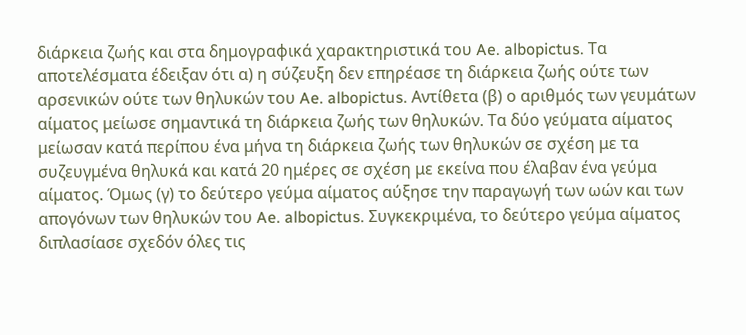διάρκεια ζωής και στα δημογραφικά χαρακτηριστικά του Ae. albopictus. Τα αποτελέσματα έδειξαν ότι α) η σύζευξη δεν επηρέασε τη διάρκεια ζωής ούτε των αρσενικών ούτε των θηλυκών του Ae. albopictus. Αντίθετα (β) ο αριθμός των γευμάτων αίματος μείωσε σημαντικά τη διάρκεια ζωής των θηλυκών. Τα δύο γεύματα αίματος μείωσαν κατά περίπου ένα μήνα τη διάρκεια ζωής των θηλυκών σε σχέση με τα συζευγμένα θηλυκά και κατά 20 ημέρες σε σχέση με εκείνα που έλαβαν ένα γεύμα αίματος. Όμως (γ) το δεύτερο γεύμα αίματος αύξησε την παραγωγή των ωών και των απογόνων των θηλυκών του Ae. albopictus. Συγκεκριμένα, το δεύτερο γεύμα αίματος διπλασίασε σχεδόν όλες τις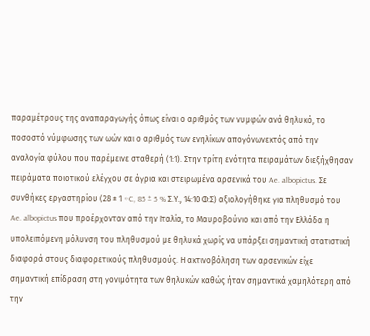παραμέτρους της αναπαραγωγής όπως είναι ο αριθμός των νυμφών ανά θηλυκό, το ποσοστό νύμφωσης των ωών και ο αριθμός των ενηλίκων απογόνωνεκτός από την αναλογία φύλου που παρέμεινε σταθερή (1:1). Στην τρίτη ενότητα πειραμάτων διεξήχθησαν πειράματα ποιοτικού ελέγχου σε άγρια και στειρωμένα αρσενικά του Ae. albopictus. Σε συνθήκες εργαστηρίου (28 ± 1 ◦C, 85 ± 5 % Σ.Υ., 14:10 Φ:Σ) αξιολογήθηκε για πληθυσμό του Ae. albopictus που προέρχονταν από την Ιταλία, το Μαυροβούνιο και από την Ελλάδα η υπολειπόμενη μόλυνση του πληθυσμού με θηλυκά χωρίς να υπάρξει σημαντική στατιστική διαφορά στους διαφορετικούς πληθυσμούς. Η ακτινοβόληση των αρσενικών είχε σημαντική επίδραση στη γονιμότητα των θηλυκών καθώς ήταν σημαντικά χαμηλότερη από την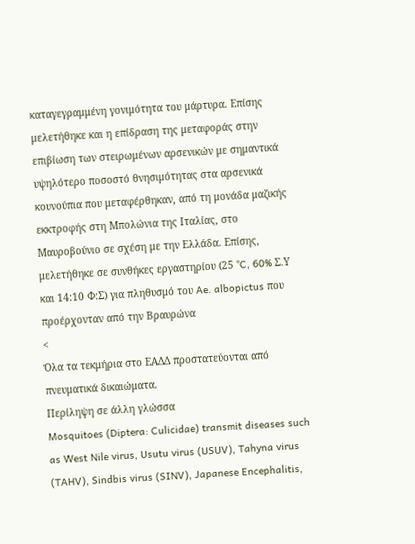καταγεγραμμένη γονιμότητα του μάρτυρα. Επίσης μελετήθηκε και η επίδραση της μεταφοράς στην επιβίωση των στειρωμένων αρσενικών με σημαντικά υψηλότερο ποσοστό θνησιμότητας στα αρσενικά κουνούπια που μεταφέρθηκαν, από τη μονάδα μαζικής εκκτροφής στη Μπολώνια της Ιταλίας, στο Μαυροβούνιο σε σχέση με την Ελλάδα. Επίσης, μελετήθηκε σε συνθήκες εργαστηρίου (25 °C, 60% Σ.Υ και 14:10 Φ:Σ) για πληθυσμό του Ae. albopictus που προέρχονταν από την Βραυρώνα
<
Όλα τα τεκμήρια στο ΕΑΔΔ προστατεύονται από πνευματικά δικαιώματα.
Περίληψη σε άλλη γλώσσα
Mosquitoes (Diptera: Culicidae) transmit diseases such as West Nile virus, Usutu virus (USUV), Tahyna virus (TAHV), Sindbis virus (SINV), Japanese Encephalitis,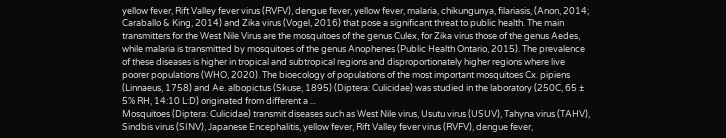yellow fever, Rift Valley fever virus (RVFV), dengue fever, yellow fever, malaria, chikungunya, filariasis, (Anon, 2014; Caraballo & King, 2014) and Zika virus (Vogel, 2016) that pose a significant threat to public health. The main transmitters for the West Nile Virus are the mosquitoes of the genus Culex, for Zika virus those of the genus Aedes, while malaria is transmitted by mosquitoes of the genus Anophenes (Public Health Ontario, 2015). The prevalence of these diseases is higher in tropical and subtropical regions and disproportionately higher regions where live poorer populations (WHO, 2020). The bioecology of populations of the most important mosquitoes Cx. pipiens (Linnaeus, 1758) and Ae. albopictus (Skuse, 1895) (Diptera: Culicidae) was studied in the laboratory (250C, 65 ± 5% RH, 14:10 L:D) originated from different a ...
Mosquitoes (Diptera: Culicidae) transmit diseases such as West Nile virus, Usutu virus (USUV), Tahyna virus (TAHV), Sindbis virus (SINV), Japanese Encephalitis, yellow fever, Rift Valley fever virus (RVFV), dengue fever,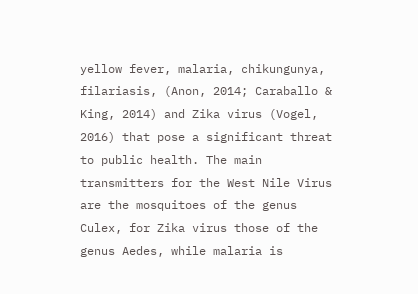yellow fever, malaria, chikungunya, filariasis, (Anon, 2014; Caraballo & King, 2014) and Zika virus (Vogel, 2016) that pose a significant threat to public health. The main transmitters for the West Nile Virus are the mosquitoes of the genus Culex, for Zika virus those of the genus Aedes, while malaria is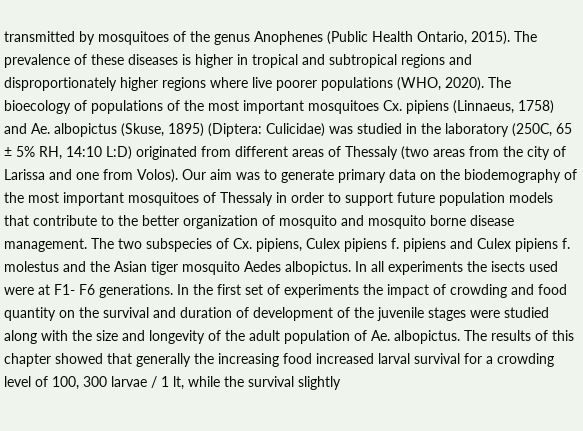transmitted by mosquitoes of the genus Anophenes (Public Health Ontario, 2015). The prevalence of these diseases is higher in tropical and subtropical regions and disproportionately higher regions where live poorer populations (WHO, 2020). The bioecology of populations of the most important mosquitoes Cx. pipiens (Linnaeus, 1758) and Ae. albopictus (Skuse, 1895) (Diptera: Culicidae) was studied in the laboratory (250C, 65 ± 5% RH, 14:10 L:D) originated from different areas of Thessaly (two areas from the city of Larissa and one from Volos). Our aim was to generate primary data on the biodemography of the most important mosquitoes of Thessaly in order to support future population models that contribute to the better organization of mosquito and mosquito borne disease management. The two subspecies of Cx. pipiens, Culex pipiens f. pipiens and Culex pipiens f. molestus and the Asian tiger mosquito Aedes albopictus. In all experiments the isects used were at F1- F6 generations. In the first set of experiments the impact of crowding and food quantity on the survival and duration of development of the juvenile stages were studied along with the size and longevity of the adult population of Ae. albopictus. The results of this chapter showed that generally the increasing food increased larval survival for a crowding level of 100, 300 larvae / 1 lt, while the survival slightly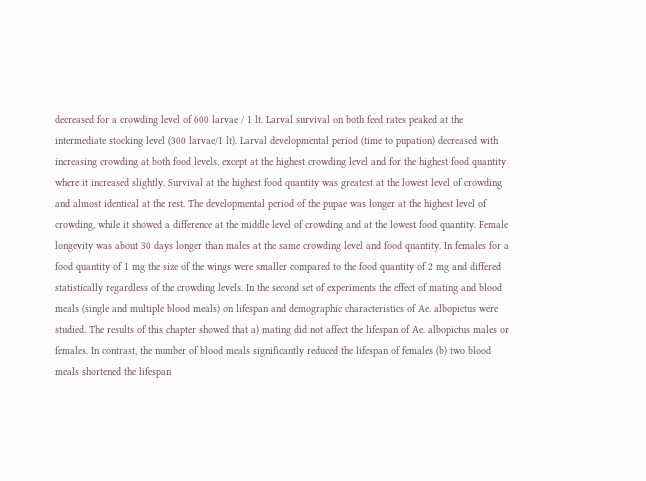decreased for a crowding level of 600 larvae / 1 lt. Larval survival on both feed rates peaked at the intermediate stocking level (300 larvae/1 lt). Larval developmental period (time to pupation) decreased with increasing crowding at both food levels, except at the highest crowding level and for the highest food quantity where it increased slightly. Survival at the highest food quantity was greatest at the lowest level of crowding and almost identical at the rest. The developmental period of the pupae was longer at the highest level of crowding, while it showed a difference at the middle level of crowding and at the lowest food quantity. Female longevity was about 30 days longer than males at the same crowding level and food quantity. In females for a food quantity of 1 mg the size of the wings were smaller compared to the food quantity of 2 mg and differed statistically regardless of the crowding levels. In the second set of experiments the effect of mating and blood meals (single and multiple blood meals) on lifespan and demographic characteristics of Ae. albopictus were studied. The results of this chapter showed that a) mating did not affect the lifespan of Ae. albopictus males or females. In contrast, the number of blood meals significantly reduced the lifespan of females (b) two blood meals shortened the lifespan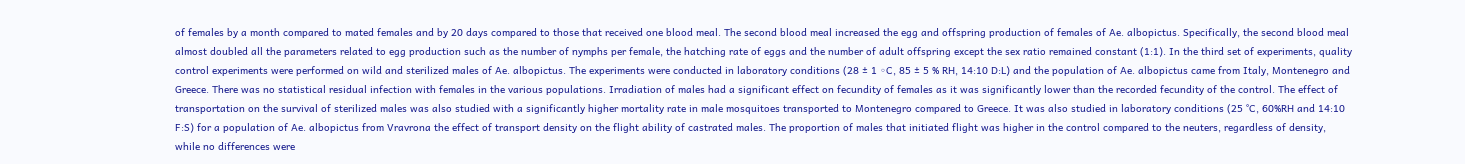of females by a month compared to mated females and by 20 days compared to those that received one blood meal. The second blood meal increased the egg and offspring production of females of Ae. albopictus. Specifically, the second blood meal almost doubled all the parameters related to egg production such as the number of nymphs per female, the hatching rate of eggs and the number of adult offspring except the sex ratio remained constant (1:1). In the third set of experiments, quality control experiments were performed on wild and sterilized males of Ae. albopictus. The experiments were conducted in laboratory conditions (28 ± 1 ◦C, 85 ± 5 % RH, 14:10 D:L) and the population of Ae. albopictus came from Italy, Montenegro and Greece. There was no statistical residual infection with females in the various populations. Irradiation of males had a significant effect on fecundity of females as it was significantly lower than the recorded fecundity of the control. The effect of transportation on the survival of sterilized males was also studied with a significantly higher mortality rate in male mosquitoes transported to Montenegro compared to Greece. It was also studied in laboratory conditions (25 °C, 60%RH and 14:10 F:S) for a population of Ae. albopictus from Vravrona the effect of transport density on the flight ability of castrated males. The proportion of males that initiated flight was higher in the control compared to the neuters, regardless of density, while no differences were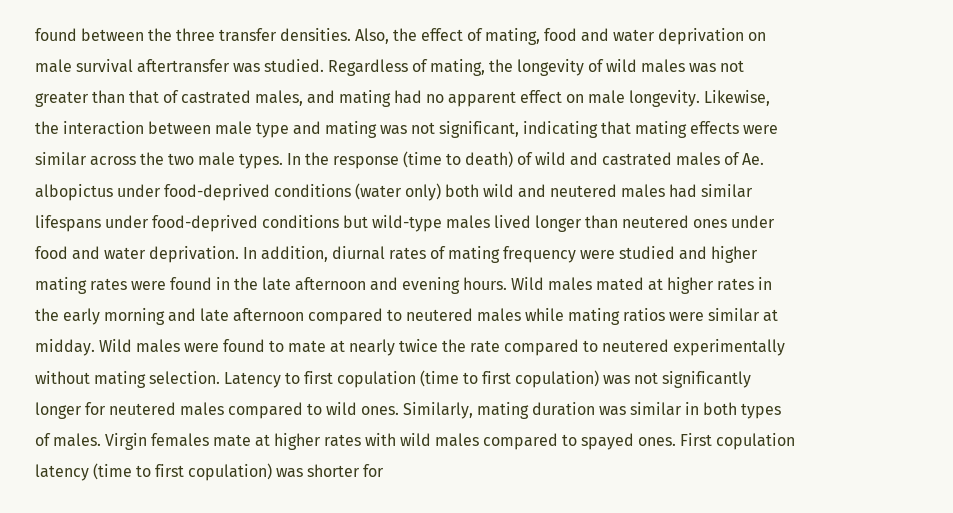found between the three transfer densities. Also, the effect of mating, food and water deprivation on male survival aftertransfer was studied. Regardless of mating, the longevity of wild males was not greater than that of castrated males, and mating had no apparent effect on male longevity. Likewise, the interaction between male type and mating was not significant, indicating that mating effects were similar across the two male types. In the response (time to death) of wild and castrated males of Ae. albopictus under food-deprived conditions (water only) both wild and neutered males had similar lifespans under food-deprived conditions but wild-type males lived longer than neutered ones under food and water deprivation. In addition, diurnal rates of mating frequency were studied and higher mating rates were found in the late afternoon and evening hours. Wild males mated at higher rates in the early morning and late afternoon compared to neutered males while mating ratios were similar at midday. Wild males were found to mate at nearly twice the rate compared to neutered experimentally without mating selection. Latency to first copulation (time to first copulation) was not significantly longer for neutered males compared to wild ones. Similarly, mating duration was similar in both types of males. Virgin females mate at higher rates with wild males compared to spayed ones. First copulation latency (time to first copulation) was shorter for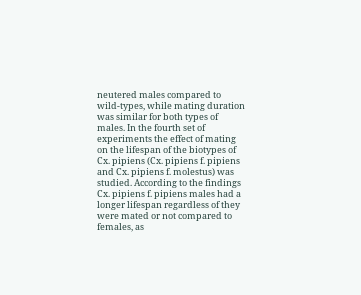neutered males compared to wild-types, while mating duration was similar for both types of males. In the fourth set of experiments the effect of mating on the lifespan of the biotypes of Cx. pipiens (Cx. pipiens f. pipiens and Cx. pipiens f. molestus) was studied. According to the findings Cx. pipiens f. pipiens males had a longer lifespan regardless of they were mated or not compared to females, as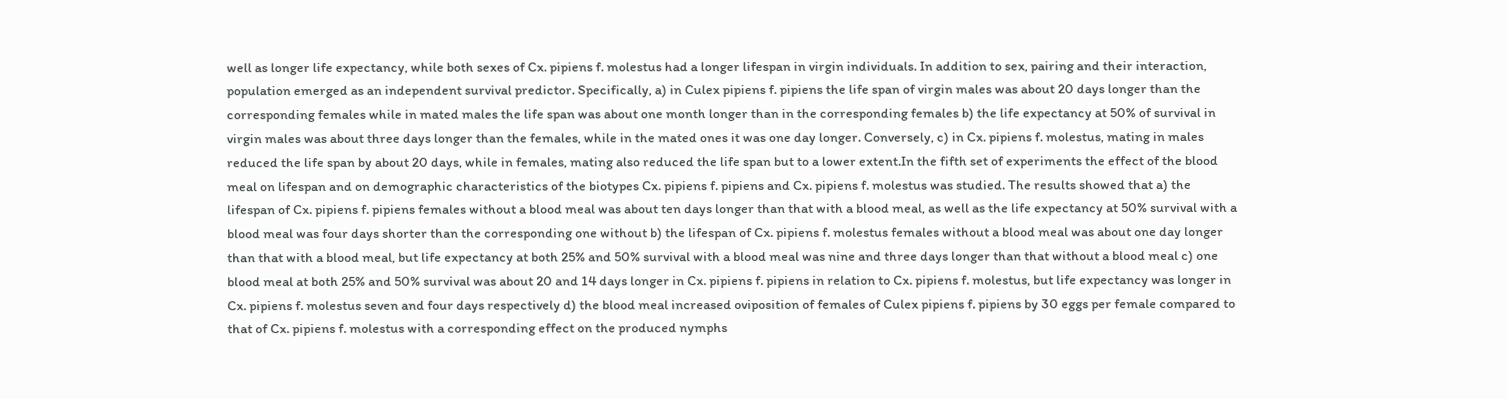well as longer life expectancy, while both sexes of Cx. pipiens f. molestus had a longer lifespan in virgin individuals. In addition to sex, pairing and their interaction, population emerged as an independent survival predictor. Specifically, a) in Culex pipiens f. pipiens the life span of virgin males was about 20 days longer than the corresponding females while in mated males the life span was about one month longer than in the corresponding females b) the life expectancy at 50% of survival in virgin males was about three days longer than the females, while in the mated ones it was one day longer. Conversely, c) in Cx. pipiens f. molestus, mating in males reduced the life span by about 20 days, while in females, mating also reduced the life span but to a lower extent.In the fifth set of experiments the effect of the blood meal on lifespan and on demographic characteristics of the biotypes Cx. pipiens f. pipiens and Cx. pipiens f. molestus was studied. The results showed that a) the lifespan of Cx. pipiens f. pipiens females without a blood meal was about ten days longer than that with a blood meal, as well as the life expectancy at 50% survival with a blood meal was four days shorter than the corresponding one without b) the lifespan of Cx. pipiens f. molestus females without a blood meal was about one day longer than that with a blood meal, but life expectancy at both 25% and 50% survival with a blood meal was nine and three days longer than that without a blood meal c) one blood meal at both 25% and 50% survival was about 20 and 14 days longer in Cx. pipiens f. pipiens in relation to Cx. pipiens f. molestus, but life expectancy was longer in Cx. pipiens f. molestus seven and four days respectively d) the blood meal increased oviposition of females of Culex pipiens f. pipiens by 30 eggs per female compared to that of Cx. pipiens f. molestus with a corresponding effect on the produced nymphs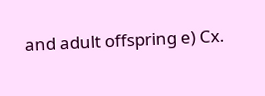and adult offspring e) Cx.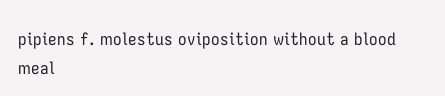pipiens f. molestus oviposition without a blood meal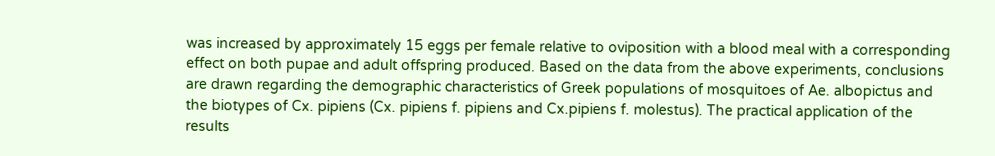was increased by approximately 15 eggs per female relative to oviposition with a blood meal with a corresponding effect on both pupae and adult offspring produced. Based on the data from the above experiments, conclusions are drawn regarding the demographic characteristics of Greek populations of mosquitoes of Ae. albopictus and the biotypes of Cx. pipiens (Cx. pipiens f. pipiens and Cx.pipiens f. molestus). The practical application of the results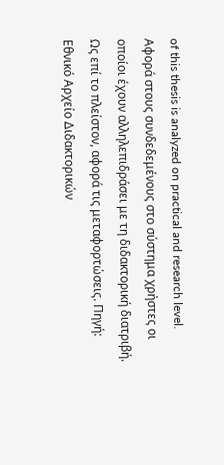of this thesis is analyzed on practical and research level.
Αφορά στους συνδεδεμένους στο σύστημα χρήστες οι οποίοι έχουν αλληλεπιδράσει με τη διδακτορική διατριβή. Ως επί το πλείστον, αφορά τις μεταφορτώσεις. Πηγή: Εθνικό Αρχείο Διδακτορικών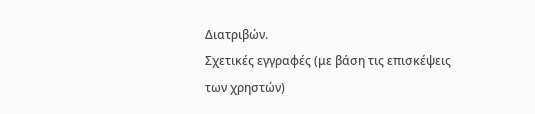Διατριβών.
Σχετικές εγγραφές (με βάση τις επισκέψεις των χρηστών)